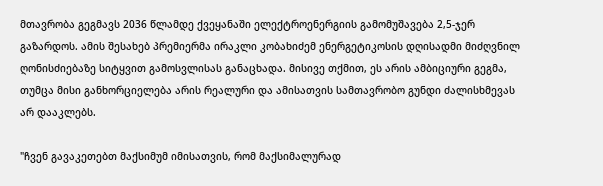მთავრობა გეგმავს 2036 წლამდე ქვეყანაში ელექტროენერგიის გამომუშავება 2,5-ჯერ გაზარდოს. ამის შესახებ პრემიერმა ირაკლი კობახიძემ ენერგეტიკოსის დღისადმი მიძღვნილ ღონისძიებაზე სიტყვით გამოსვლისას განაცხადა. მისივე თქმით, ეს არის ამბიციური გეგმა, თუმცა მისი განხორციელება არის რეალური და ამისათვის სამთავრობო გუნდი ძალისხმევას არ დააკლებს.

"ჩვენ გავაკეთებთ მაქსიმუმ იმისათვის, რომ მაქსიმალურად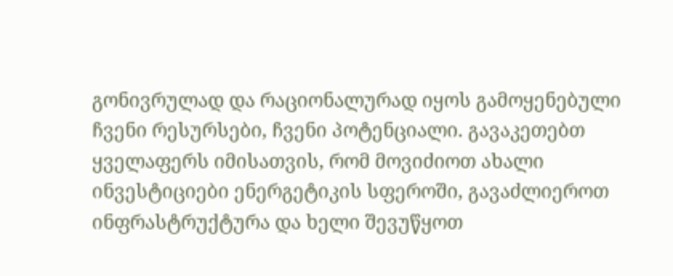გონივრულად და რაციონალურად იყოს გამოყენებული ჩვენი რესურსები, ჩვენი პოტენციალი. გავაკეთებთ ყველაფერს იმისათვის, რომ მოვიძიოთ ახალი ინვესტიციები ენერგეტიკის სფეროში, გავაძლიეროთ ინფრასტრუქტურა და ხელი შევუწყოთ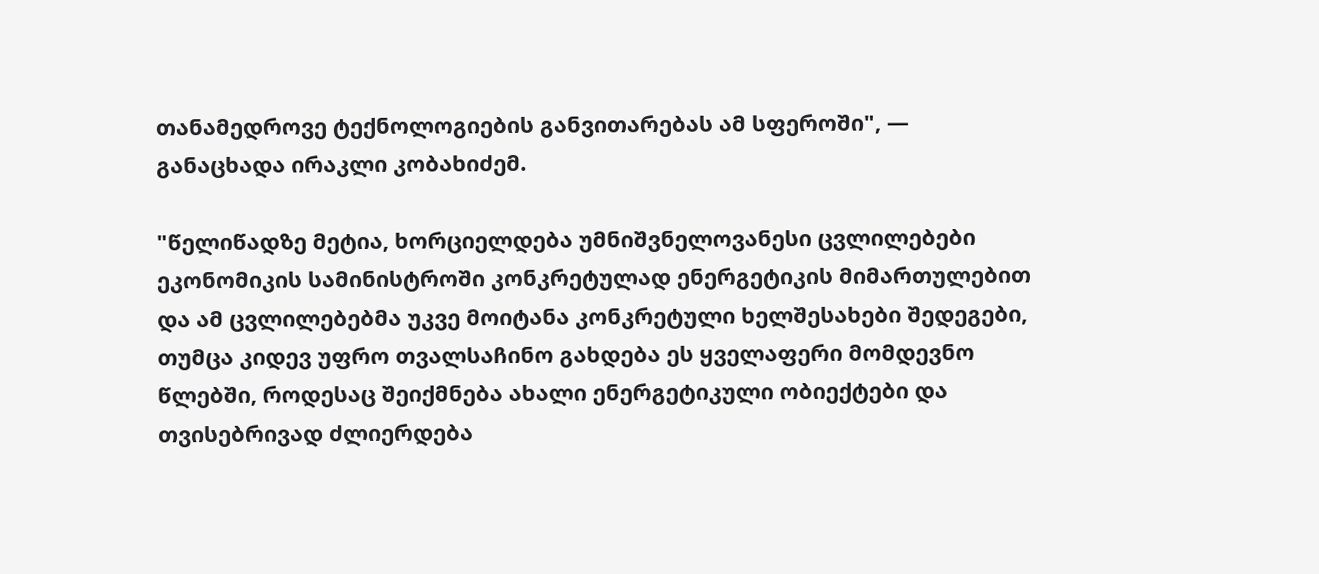თანამედროვე ტექნოლოგიების განვითარებას ამ სფეროში", — განაცხადა ირაკლი კობახიძემ.

"წელიწადზე მეტია, ხორციელდება უმნიშვნელოვანესი ცვლილებები ეკონომიკის სამინისტროში კონკრეტულად ენერგეტიკის მიმართულებით და ამ ცვლილებებმა უკვე მოიტანა კონკრეტული ხელშესახები შედეგები, თუმცა კიდევ უფრო თვალსაჩინო გახდება ეს ყველაფერი მომდევნო წლებში, როდესაც შეიქმნება ახალი ენერგეტიკული ობიექტები და თვისებრივად ძლიერდება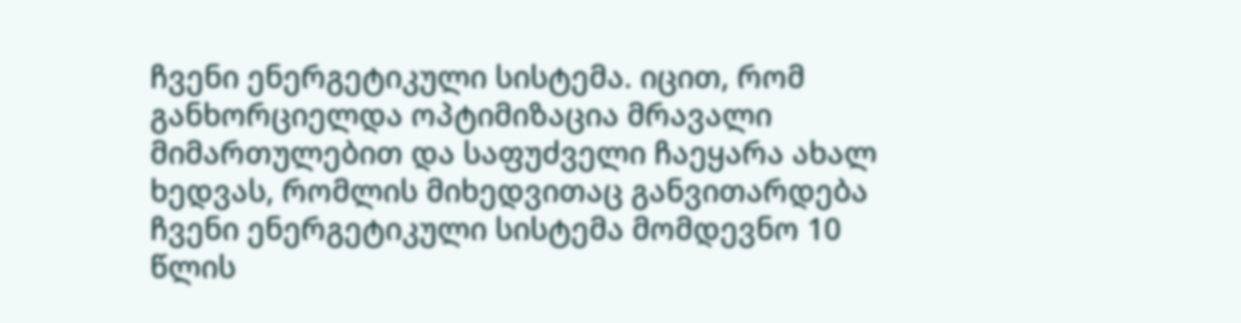ჩვენი ენერგეტიკული სისტემა. იცით, რომ განხორციელდა ოპტიმიზაცია მრავალი მიმართულებით და საფუძველი ჩაეყარა ახალ ხედვას, რომლის მიხედვითაც განვითარდება ჩვენი ენერგეტიკული სისტემა მომდევნო 10 წლის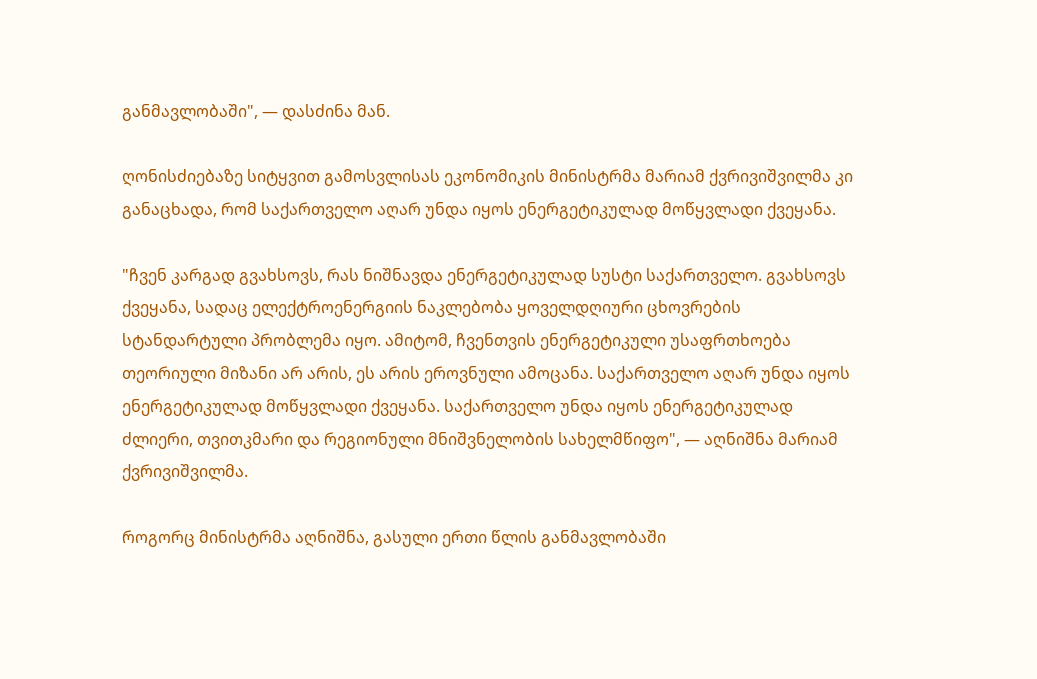განმავლობაში", — დასძინა მან.

ღონისძიებაზე სიტყვით გამოსვლისას ეკონომიკის მინისტრმა მარიამ ქვრივიშვილმა კი განაცხადა, რომ საქართველო აღარ უნდა იყოს ენერგეტიკულად მოწყვლადი ქვეყანა.

"ჩვენ კარგად გვახსოვს, რას ნიშნავდა ენერგეტიკულად სუსტი საქართველო. გვახსოვს ქვეყანა, სადაც ელექტროენერგიის ნაკლებობა ყოველდღიური ცხოვრების სტანდარტული პრობლემა იყო. ამიტომ, ჩვენთვის ენერგეტიკული უსაფრთხოება თეორიული მიზანი არ არის, ეს არის ეროვნული ამოცანა. საქართველო აღარ უნდა იყოს ენერგეტიკულად მოწყვლადი ქვეყანა. საქართველო უნდა იყოს ენერგეტიკულად ძლიერი, თვითკმარი და რეგიონული მნიშვნელობის სახელმწიფო", — აღნიშნა მარიამ ქვრივიშვილმა.

როგორც მინისტრმა აღნიშნა, გასული ერთი წლის განმავლობაში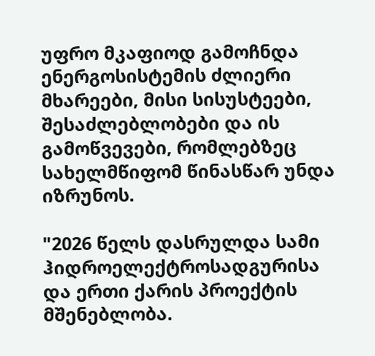უფრო მკაფიოდ გამოჩნდა ენერგოსისტემის ძლიერი მხარეები, მისი სისუსტეები, შესაძლებლობები და ის გამოწვევები, რომლებზეც სახელმწიფომ წინასწარ უნდა იზრუნოს.

"2026 წელს დასრულდა სამი ჰიდროელექტროსადგურისა და ერთი ქარის პროექტის მშენებლობა.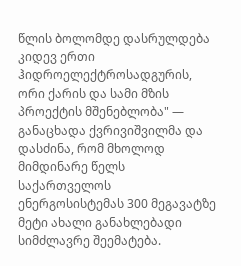წლის ბოლომდე დასრულდება კიდევ ერთი ჰიდროელექტროსადგურის, ორი ქარის და სამი მზის პროექტის მშენებლობა" — განაცხადა ქვრივიშვილმა და დასძინა, რომ მხოლოდ მიმდინარე წელს საქართველოს ენერგოსისტემას 300 მეგავატზე მეტი ახალი განახლებადი სიმძლავრე შეემატება.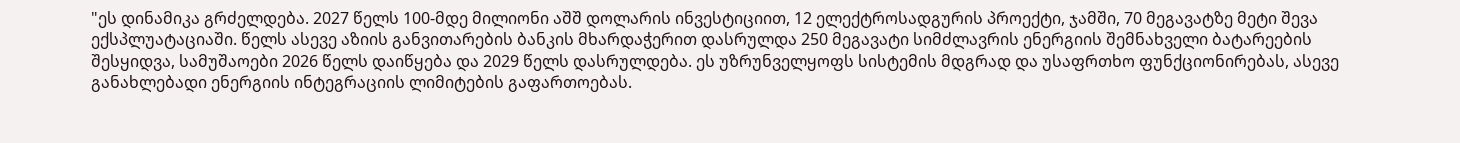"ეს დინამიკა გრძელდება. 2027 წელს 100-მდე მილიონი აშშ დოლარის ინვესტიციით, 12 ელექტროსადგურის პროექტი, ჯამში, 70 მეგავატზე მეტი შევა ექსპლუატაციაში. წელს ასევე აზიის განვითარების ბანკის მხარდაჭერით დასრულდა 250 მეგავატი სიმძლავრის ენერგიის შემნახველი ბატარეების შესყიდვა, სამუშაოები 2026 წელს დაიწყება და 2029 წელს დასრულდება. ეს უზრუნველყოფს სისტემის მდგრად და უსაფრთხო ფუნქციონირებას, ასევე განახლებადი ენერგიის ინტეგრაციის ლიმიტების გაფართოებას.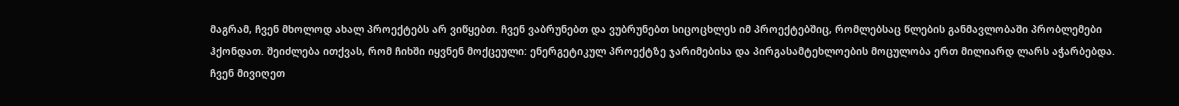მაგრამ, ჩვენ მხოლოდ ახალ პროექტებს არ ვიწყებთ. ჩვენ ვაბრუნებთ და ვუბრუნებთ სიცოცხლეს იმ პროექტებშიც, რომლებსაც წლების განმავლობაში პრობლემები ჰქონდათ. შეიძლება ითქვას, რომ ჩიხში იყვნენ მოქცეული: ენერგეტიკულ პროექტზე ჯარიმებისა და პირგასამტეხლოების მოცულობა ერთ მილიარდ ლარს აჭარბებდა. ჩვენ მივიღეთ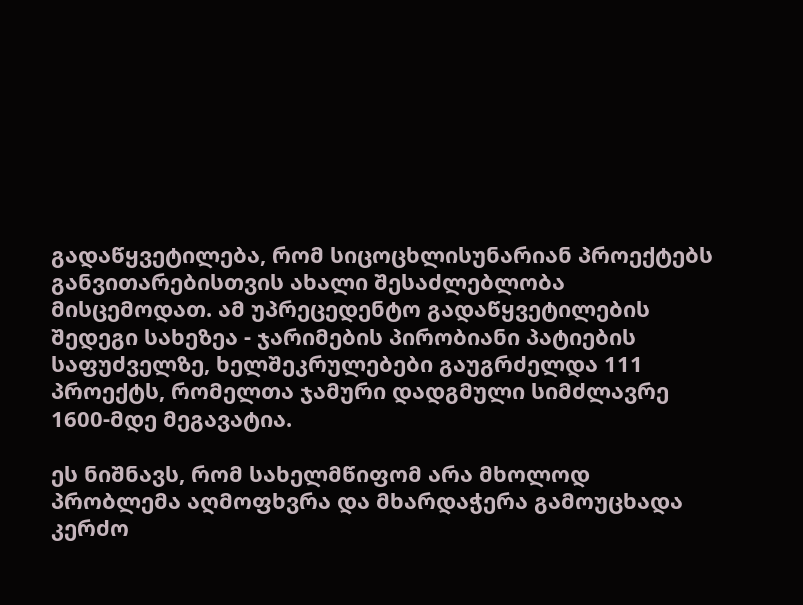გადაწყვეტილება, რომ სიცოცხლისუნარიან პროექტებს განვითარებისთვის ახალი შესაძლებლობა მისცემოდათ. ამ უპრეცედენტო გადაწყვეტილების შედეგი სახეზეა - ჯარიმების პირობიანი პატიების საფუძველზე, ხელშეკრულებები გაუგრძელდა 111 პროექტს, რომელთა ჯამური დადგმული სიმძლავრე 1600-მდე მეგავატია.

ეს ნიშნავს, რომ სახელმწიფომ არა მხოლოდ პრობლემა აღმოფხვრა და მხარდაჭერა გამოუცხადა კერძო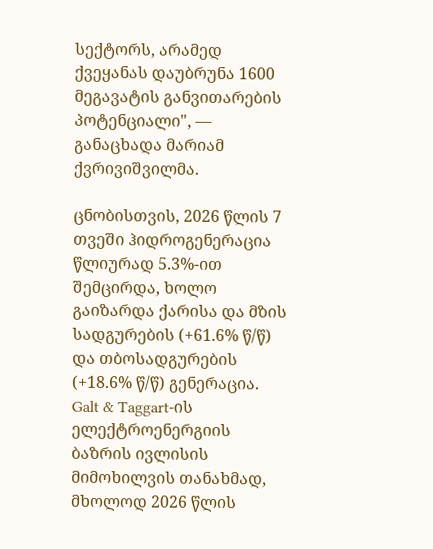სექტორს, არამედ ქვეყანას დაუბრუნა 1600 მეგავატის განვითარების პოტენციალი", — განაცხადა მარიამ ქვრივიშვილმა.

ცნობისთვის, 2026 წლის 7 თვეში ჰიდროგენერაცია წლიურად 5.3%-ით შემცირდა, ხოლო გაიზარდა ქარისა და მზის სადგურების (+61.6% წ/წ) და თბოსადგურების (+18.6% წ/წ) გენერაცია. Galt & Taggart-ის ელექტროენერგიის ბაზრის ივლისის მიმოხილვის თანახმად, მხოლოდ 2026 წლის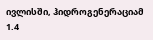ივლისში, ჰიდროგენერაციამ 1.4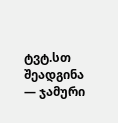ტვტ.სთ შეადგინა — ჯამური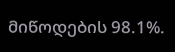მიწოდების 98.1%.